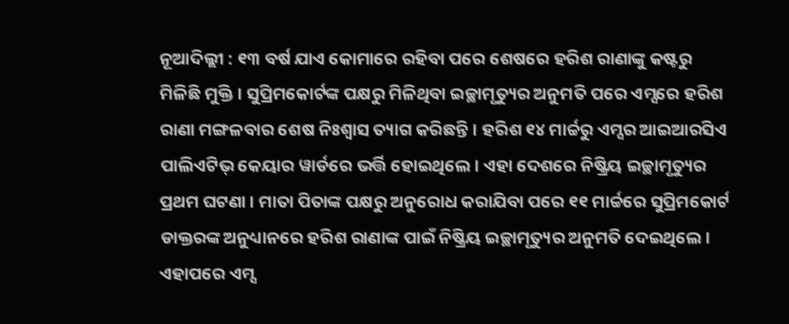ନୂଆଦିଲ୍ଲୀ : ୧୩ ବର୍ଷ ଯାଏ କୋମାରେ ରହିବା ପରେ ଶେଷରେ ହରିଶ ରାଣାଙ୍କୁ କଷ୍ଟରୁ ମିଳିଛି ମୁକ୍ତି। ସୁପ୍ରିମକୋର୍ଟଙ୍କ ପକ୍ଷରୁ ମିଳିଥିବା ଇଚ୍ଛାମୃତ୍ୟୁର ଅନୁମତି ପରେ ଏମ୍ସରେ ହରିଶ ରାଣା ମଙ୍ଗଳବାର ଶେଷ ନିଃଶ୍ୱାସ ତ୍ୟାଗ କରିଛନ୍ତି। ହରିଶ ୧୪ ମାର୍ଚ୍ଚରୁ ଏମ୍ସର ଆଇଆରସିଏ ପାଲିଏଟିଭ୍ କେୟାର ୱାର୍ଡରେ ଭର୍ତ୍ତି ହୋଇଥିଲେ। ଏହା ଦେଶରେ ନିଷ୍କ୍ରିୟ ଇଚ୍ଛାମୃତ୍ୟୁର ପ୍ରଥମ ଘଟଣା। ମାତା ପିତାଙ୍କ ପକ୍ଷରୁ ଅନୁରୋଧ କରାଯିବା ପରେ ୧୧ ମାର୍ଚ୍ଚରେ ସୁପ୍ରିମକୋର୍ଟ ଡାକ୍ତରଙ୍କ ଅନୁଧ୍ୟାନରେ ହରିଶ ରାଣାଙ୍କ ପାଇଁ ନିଷ୍କ୍ରିୟ ଇଚ୍ଛାମୃତ୍ୟୁର ଅନୁମତି ଦେଇଥିଲେ। ଏହାପରେ ଏମ୍ସ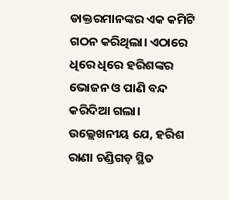ଡାକ୍ତରମାନଙ୍କର ଏକ କମିଟି ଗଠନ କରିଥିଲା। ଏଠାରେ ଧିରେ ଧିରେ ହରିଶଙ୍କର ଭୋଜନ ଓ ପାଣି ବନ୍ଦ କରିଦିଆ ଗଲା। ଉଲ୍ଲେଖନୀୟ ଯେ, ହରିଶ ରାଣା ଚଣ୍ଡିଗଡ଼ ସ୍ଥିତ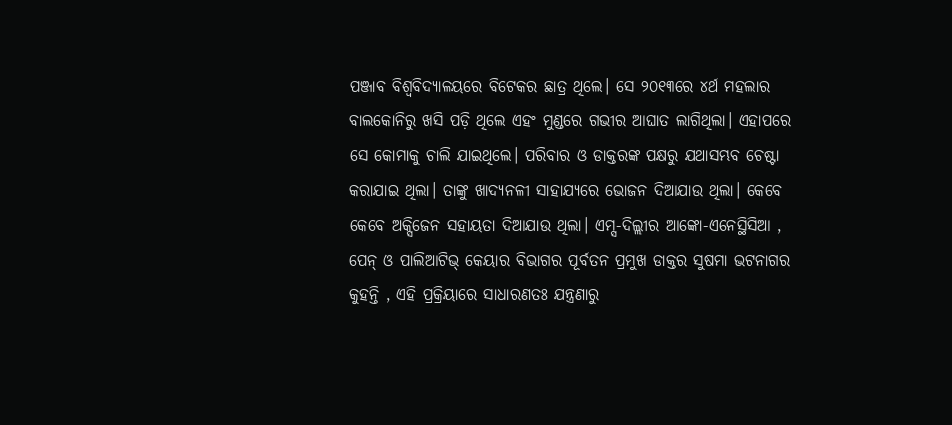ପଞ୍ଜାବ ବିଶ୍ୱବିଦ୍ୟାଳୟରେ ବିଟେକର ଛାତ୍ର ଥିଲେ। ସେ ୨୦୧୩ରେ ୪ର୍ଥ ମହଲାର ବାଲକୋନିରୁ ଖସି ପଡ଼ି ଥିଲେ ଏହଂ ମୁଣ୍ଡରେ ଗଭୀର ଆଘାତ ଲାଗିଥିଲା। ଏହାପରେ ସେ କୋମାକୁ ଚାଲି ଯାଇଥିଲେ। ପରିବାର ଓ ଡାକ୍ତରଙ୍କ ପକ୍ଷରୁ ଯଥାସମ୍ଭବ ଚେଷ୍ଟା କରାଯାଇ ଥିଲା। ତାଙ୍କୁ ଖାଦ୍ୟନଳୀ ସାହାଯ୍ୟରେ ଭୋଜନ ଦିଆଯାଉ ଥିଲା। କେବେ କେବେ ଅକ୍ସିଜେନ ସହାୟତା ଦିଆଯାଉ ଥିଲା। ଏମ୍ସ-ଦିଲ୍ଲୀର ଆଙ୍କୋ-ଏନେସ୍ଥିସିଆ , ପେନ୍ ଓ ପାଲିଆଟିଭ୍ କେୟାର ବିଭାଗର ପୂର୍ବତନ ପ୍ରମୁଖ ଡାକ୍ତର ସୁଷମା ଭଟନାଗର କୁହନ୍ତି , ଏହି ପ୍ରକ୍ରିୟାରେ ସାଧାରଣତଃ ଯନ୍ତ୍ରଣାରୁ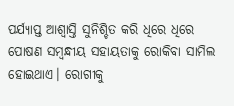ପର୍ଯ୍ୟାପ୍ତ ଆଶ୍ୱାସ୍ତି ସୁନିଶ୍ଚିତ କରି ଧିରେ ଧିରେ ପୋଷଣ ସମ୍ୱନ୍ଧୀୟ ସହାୟତାକୁ ରୋକିବା ସାମିଲ ହୋଇଥାଏ। ରୋଗୀକୁ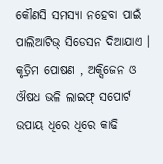କୌଣସି ସମସ୍ୟା ନହେବା ପାଇଁ ପାଲିଆଟିଭ୍ ସିଡେସନ ଦିଆଯାଏ । କୃତ୍ରିମ ପୋଷଣ , ଅକ୍ସିଜେନ ଓ ଔଷଧ ଭଳି ଲାଇଫ୍ ସପୋର୍ଟ ଉପାୟ ଧିରେ ଧିରେ କାଢି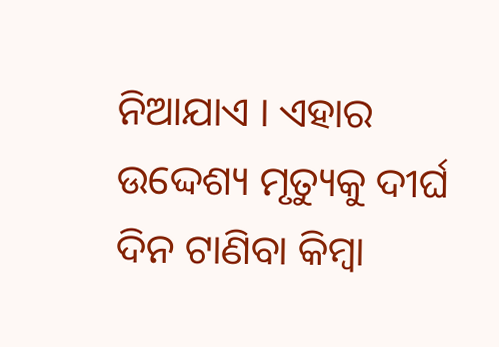ନିଆଯାଏ । ଏହାର ଉଦ୍ଦେଶ୍ୟ ମୃତ୍ୟୁକୁ ଦୀର୍ଘ ଦିନ ଟାଣିବା କିମ୍ୱା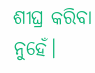ଶୀଘ୍ର କରିବା ନୁହେଁ।